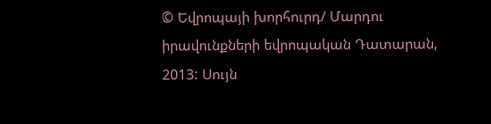© Եվրոպայի խորհուրդ/ Մարդու իրավունքների եվրոպական Դատարան, 2013: Սույն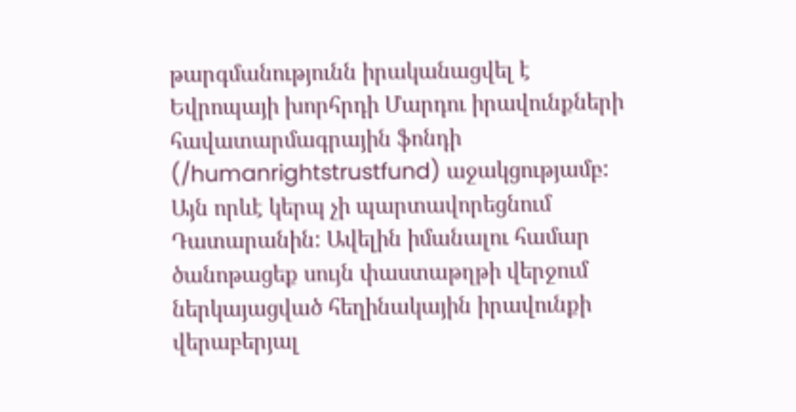թարգմանությունն իրականացվել է Եվրոպայի խորհրդի Մարդու իրավունքների հավատարմագրային ֆոնդի (/humanrightstrustfund) աջակցությամբ: Այն որևէ կերպ չի պարտավորեցնում Դատարանին: Ավելին իմանալու համար ծանոթացեք սույն փաստաթղթի վերջում ներկայացված հեղինակային իրավունքի վերաբերյալ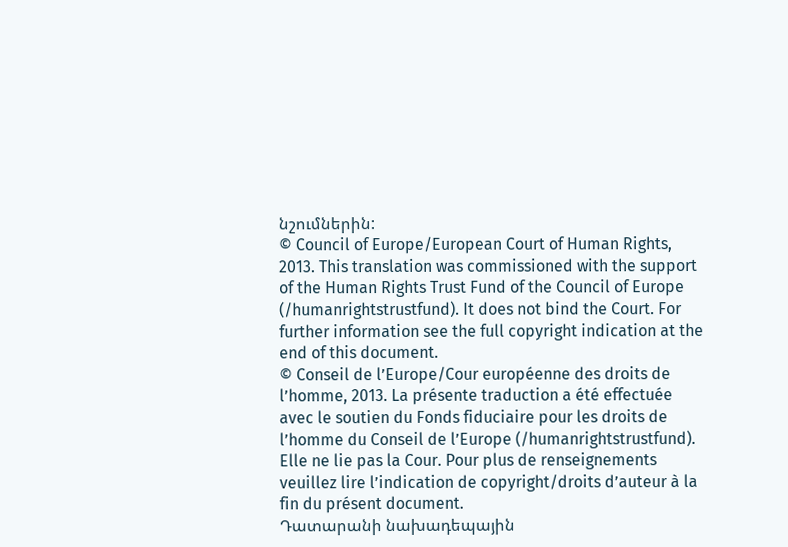նշումներին:
© Council of Europe/European Court of Human Rights, 2013. This translation was commissioned with the support of the Human Rights Trust Fund of the Council of Europe (/humanrightstrustfund). It does not bind the Court. For further information see the full copyright indication at the end of this document.
© Conseil de l’Europe/Cour européenne des droits de l’homme, 2013. La présente traduction a été effectuée avec le soutien du Fonds fiduciaire pour les droits de l’homme du Conseil de l’Europe (/humanrightstrustfund). Elle ne lie pas la Cour. Pour plus de renseignements veuillez lire l’indication de copyright/droits d’auteur à la fin du présent document.
Դատարանի նախադեպային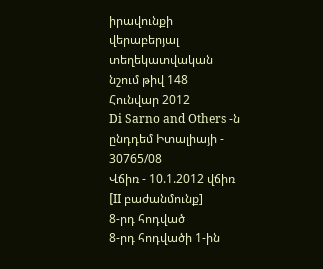իրավունքի վերաբերյալ տեղեկատվական նշում թիվ 148
Հունվար 2012
Di Sarno and Others -ն ընդդեմ Իտալիայի - 30765/08
Վճիռ - 10.1.2012 վճիռ [II բաժանմունք]
8-րդ հոդված
8-րդ հոդվածի 1-ին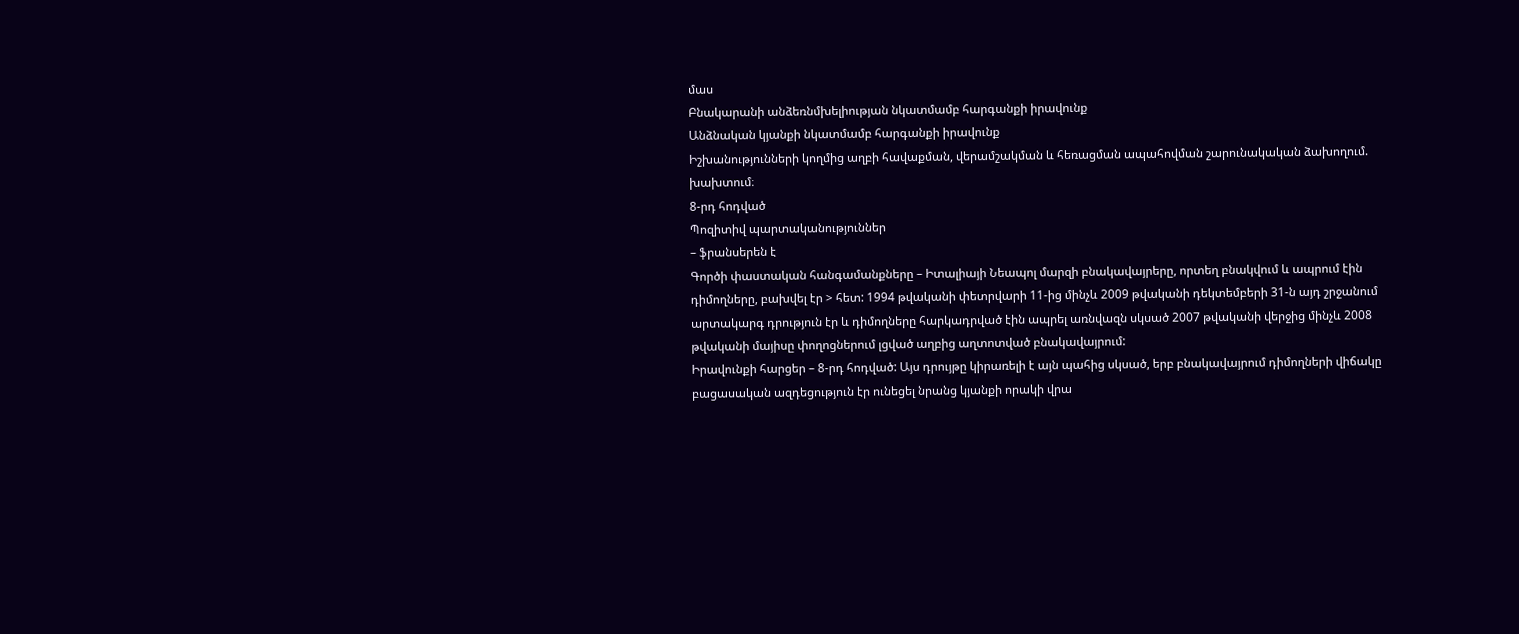մաս
Բնակարանի անձեռնմխելիության նկատմամբ հարգանքի իրավունք
Անձնական կյանքի նկատմամբ հարգանքի իրավունք
Իշխանությունների կողմից աղբի հավաքման, վերամշակման և հեռացման ապահովման շարունակական ձախողում. խախտում։
8-րդ հոդված
Պոզիտիվ պարտականություններ
– ֆրանսերեն է
Գործի փաստական հանգամանքները – Իտալիայի Նեապոլ մարզի բնակավայրերը, որտեղ բնակվում և ապրում էին դիմողները, բախվել էր > հետ: 1994 թվականի փետրվարի 11-ից մինչև 2009 թվականի դեկտեմբերի 31-ն այդ շրջանում արտակարգ դրություն էր և դիմողները հարկադրված էին ապրել առնվազն սկսած 2007 թվականի վերջից մինչև 2008 թվականի մայիսը փողոցներում լցված աղբից աղտոտված բնակավայրում:
Իրավունքի հարցեր – 8-րդ հոդված: Այս դրույթը կիրառելի է այն պահից սկսած, երբ բնակավայրում դիմողների վիճակը բացասական ազդեցություն էր ունեցել նրանց կյանքի որակի վրա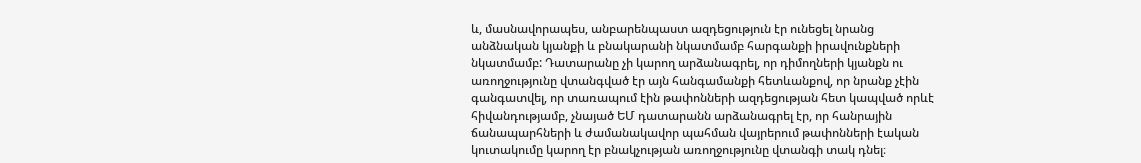և, մասնավորապես, անբարենպաստ ազդեցություն էր ունեցել նրանց անձնական կյանքի և բնակարանի նկատմամբ հարգանքի իրավունքների նկատմամբ: Դատարանը չի կարող արձանագրել, որ դիմողների կյանքն ու առողջությունը վտանգված էր այն հանգամանքի հետևանքով, որ նրանք չէին գանգատվել, որ տառապում էին թափոնների ազդեցության հետ կապված որևէ հիվանդությամբ, չնայած ԵՄ դատարանն արձանագրել էր, որ հանրային ճանապարհների և ժամանակավոր պահման վայրերում թափոնների էական կուտակումը կարող էր բնակչության առողջությունը վտանգի տակ դնել։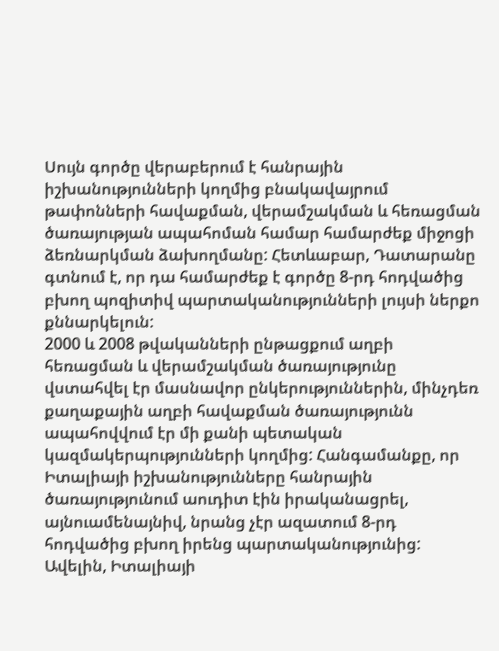Սույն գործը վերաբերում է հանրային իշխանությունների կողմից բնակավայրում թափոնների հավաքման, վերամշակման և հեռացման ծառայության ապահոման համար համարժեք միջոցի ձեռնարկման ձախողմանը: Հետևաբար, Դատարանը գտնում է, որ դա համարժեք է գործը 8-րդ հոդվածից բխող պոզիտիվ պարտականությունների լույսի ներքո քննարկելուն:
2000 և 2008 թվականների ընթացքում աղբի հեռացման և վերամշակման ծառայությունը վստահվել էր մասնավոր ընկերություններին, մինչդեռ քաղաքային աղբի հավաքման ծառայությունն ապահովվում էր մի քանի պետական կազմակերպությունների կողմից: Հանգամանքը, որ Իտալիայի իշխանությունները հանրային ծառայությունում աուդիտ էին իրականացրել, այնուամենայնիվ, նրանց չէր ազատում 8-րդ հոդվածից բխող իրենց պարտականությունից: Ավելին, Իտալիայի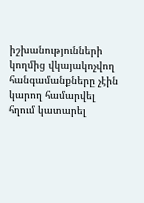իշխանությունների կողմից վկայակոչվող հանգամանքները չէին կարող համարվել հղում կատարել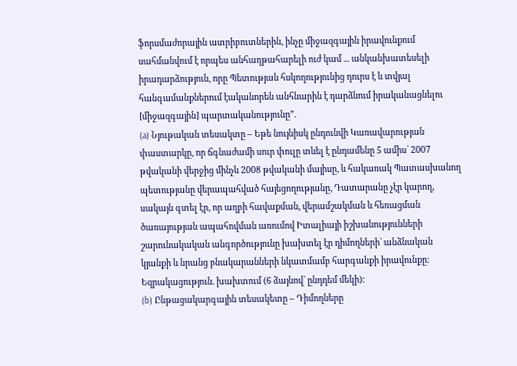ֆորսմաժորային ատրիբուտներին, ինչը միջազգային իրավունքում սահմանվում է որպես անհաղթահարելի ուժ կամ ... անկանխատեսելի իրադարձություն, որը Պետության հսկողությունից դուրս է և տվյալ հանգամանքներում էականորեն անհնարին է դարձնում իրականացնելու [միջազգային] պարտականությունը”.
(a) Նյութական տեսակտը – Եթե նույնիսկ ընդունվի Կառավարության փաստարկը, որ ճգնաժամի սուր փուլը տևել է ընդամենը 5 ամիս` 2007 թվականի վերջից մինչև 2008 թվականի մայիսը, և հակառակ Պատասխանող պետությանը վերապահված հայեցողությանը, Դատարանը չէր կարող, սակայն գտել էր, որ աղբի հավաքման, վերամշակման և հեռացման ծառայության ապահովման առումով Իտալիայի իշխանությունների շարունակական անգործությունը խախտել էր դիմողների` անձնական կյանքի և նրանց բնակարանների նկատմամբ հարգանքի իրավունքը։
Եզրակացություն. խախտում (6 ձայնով` ընդդեմ մեկի):
(b) Ընթացակարգային տեսակետը – Դիմողները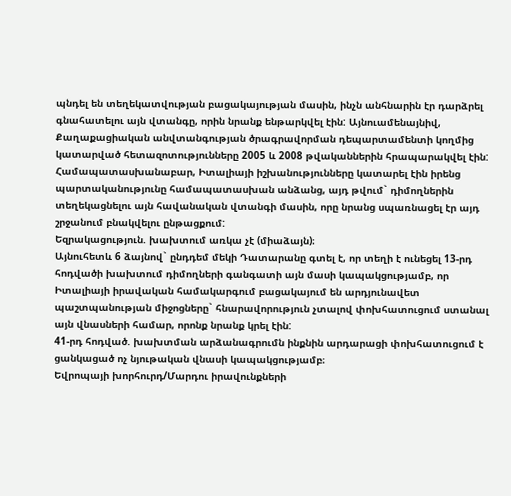պնդել են տեղեկատվության բացակայության մասին, ինչն անհնարին էր դարձրել գնահատելու այն վտանգը, որին նրանք ենթարկվել էին: Այնուամենայնիվ, Քաղաքացիական անվտանգության ծրագրավորման դեպարտամենտի կողմից կատարված հետազոտությունները 2005 և 2008 թվականներին հրապարակվել էին: Համապատասխանաբար, Իտալիայի իշխանությունները կատարել էին իրենց պարտականությունը համապատասխան անձանց, այդ թվում` դիմողներին տեղեկացնելու այն հավանական վտանգի մասին, որը նրանց սպառնացել էր այդ շրջանում բնակվելու ընթացքում:
Եզրակացություն. խախտում առկա չէ (միաձայն)։
Այնուհետև 6 ձայնով` ընդդեմ մեկի Դատարանը գտել է, որ տեղի է ունեցել 13-րդ հոդվածի խախտում դիմողների գանգատի այն մասի կապակցությամբ, որ Իտալիայի իրավական համակարգում բացակայում են արդյունավետ պաշտպանության միջոցները` հնարավորություն չտալով փոխհատուցում ստանալ այն վնասների համար, որոնք նրանք կրել էին:
41-րդ հոդված. խախտման արձանագրումն ինքնին արդարացի փոխհատուցում է ցանկացած ոչ նյութական վնասի կապակցությամբ։
Եվրոպայի խորհուրդ/Մարդու իրավունքների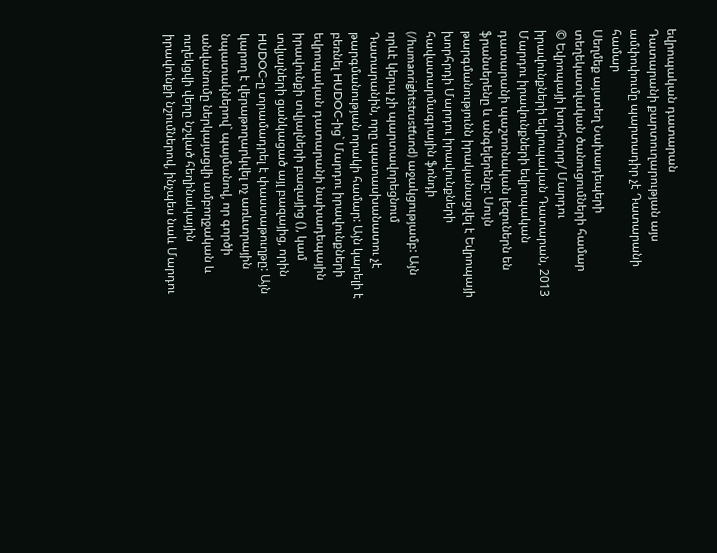եվրոպական դատարան
Դատարանի քարտուղարության այս ամփոփումը պարտադիր չէ Դատարանի համար
Սեղմեք այստեղ Նախադեպերի տեղեկատվական ծանուցումների համար
© Եվրոպայի խորհուրդ/ Մարդու իրավունքների եվրոպական Դատարան, 2013
Մարդու իրավունքների եվրոպական դատարանի պաշտոնական լեզուներն են ֆրանսերենը և անգելերենը: Սույն թարգմանությունն իրականացվել է Եվրոպայի խորհրդի Մարդու իրավունքների հավատարմագրային ֆոնդի (/humanrightstrustfund) աջակցությամբ: Այն որևէ կերպ չի պարտավորեցնում Դատարանին, որը պատասխանատու չէ թարգմանության որակի համար: Այն կարելի է բեռնել HUDOC-ից` Մարդու իրավունքների եվրոպական դատարանի նախադեպային իրավունքի տվյալների բազայից (), կամ տվյալների ցանկացած այլ բազայից, որին HUDOC-ը տրամադրել է փաստաթուղթը: Այն կարող է վերաթողարկվել ոչ առևտրային նպատակներով` պայմանով, որ գործի անվանումը ներկայացվի ամբողջական և ուղեկցվի վերը նշված հեղինակային իրավունքի նշումներով, ինչպես նաև Մարդու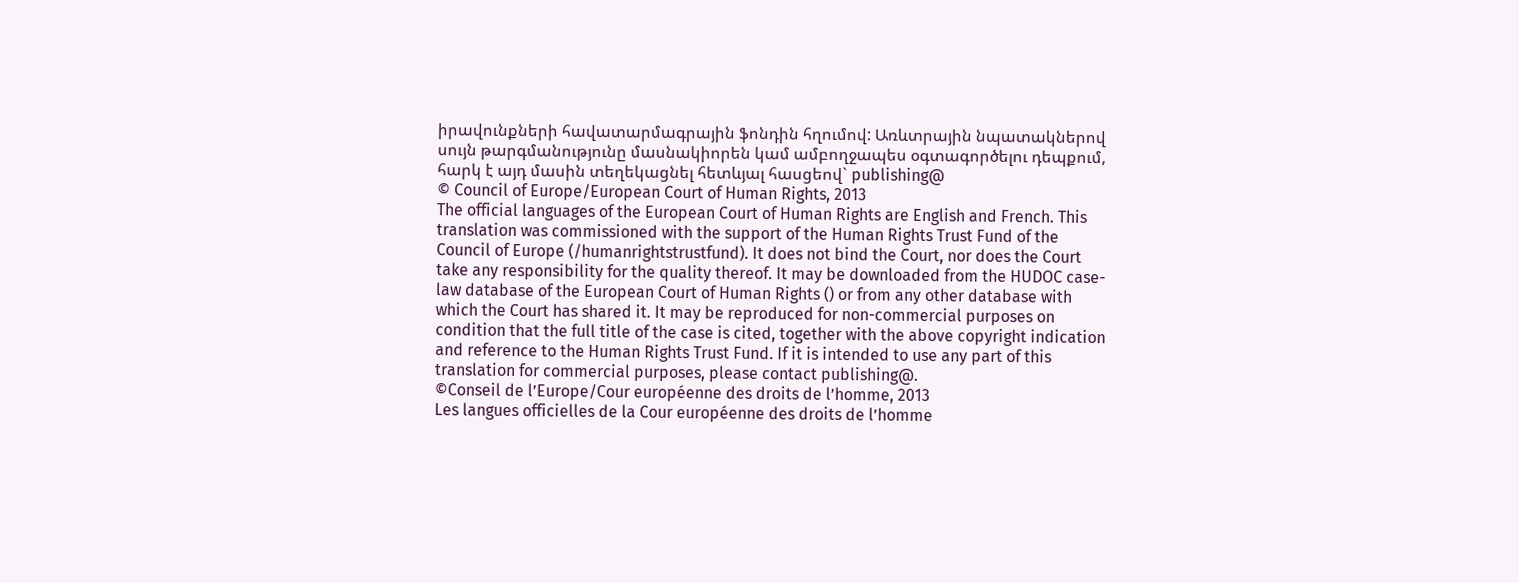իրավունքների հավատարմագրային ֆոնդին հղումով: Առևտրային նպատակներով սույն թարգմանությունը մասնակիորեն կամ ամբողջապես օգտագործելու դեպքում, հարկ է այդ մասին տեղեկացնել հետևյալ հասցեով` publishing@
© Council of Europe/European Court of Human Rights, 2013
The official languages of the European Court of Human Rights are English and French. This translation was commissioned with the support of the Human Rights Trust Fund of the Council of Europe (/humanrightstrustfund). It does not bind the Court, nor does the Court take any responsibility for the quality thereof. It may be downloaded from the HUDOC case-law database of the European Court of Human Rights () or from any other database with which the Court has shared it. It may be reproduced for non-commercial purposes on condition that the full title of the case is cited, together with the above copyright indication and reference to the Human Rights Trust Fund. If it is intended to use any part of this translation for commercial purposes, please contact publishing@.
©Conseil de l’Europe/Cour européenne des droits de l’homme, 2013
Les langues officielles de la Cour européenne des droits de l’homme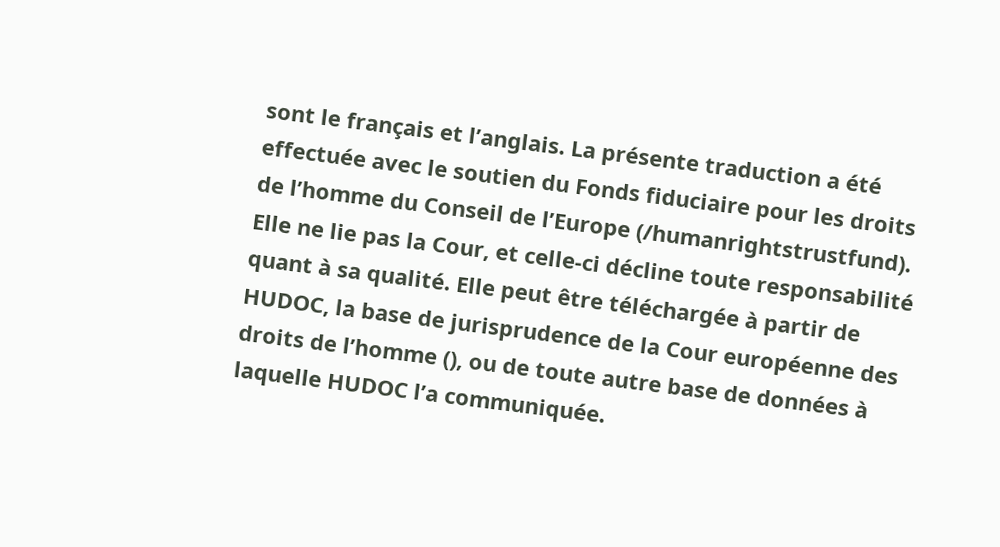sont le français et l’anglais. La présente traduction a été effectuée avec le soutien du Fonds fiduciaire pour les droits de l’homme du Conseil de l’Europe (/humanrightstrustfund). Elle ne lie pas la Cour, et celle-ci décline toute responsabilité quant à sa qualité. Elle peut être téléchargée à partir de HUDOC, la base de jurisprudence de la Cour européenne des droits de l’homme (), ou de toute autre base de données à laquelle HUDOC l’a communiquée.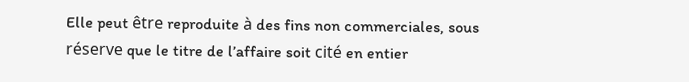Elle peut être reproduite à des fins non commerciales, sous réserve que le titre de l’affaire soit cité en entier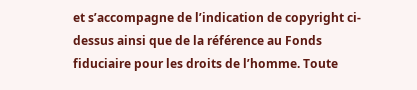et s’accompagne de l’indication de copyright ci-dessus ainsi que de la référence au Fonds fiduciaire pour les droits de l’homme. Toute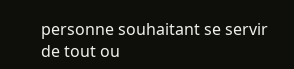personne souhaitant se servir de tout ou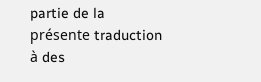partie de la présente traduction à des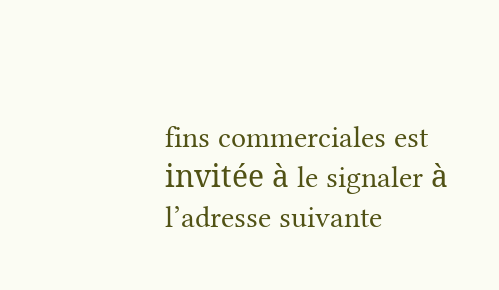fins commerciales est invitée à le signaler à l’adresse suivante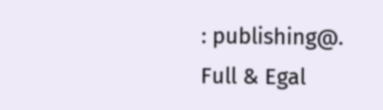: publishing@.
Full & Egal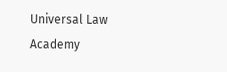Universal Law Academy